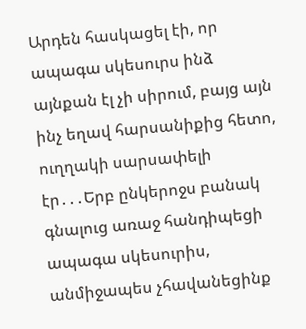Արդեն հասկացել էի, որ ապագա սկեսուրս ինձ այնքան էլ չի սիրում, բայց այն ինչ եղավ հարսանիքից հետո, ուղղակի սարսափելի
էր․․․Երբ ընկերոջս բանակ գնալուց առաջ հանդիպեցի ապագա սկեսուրիս, անմիջապես չհավանեցինք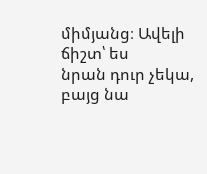միմյանց։ Ավելի ճիշտ՝ ես
նրան դուր չեկա, բայց նա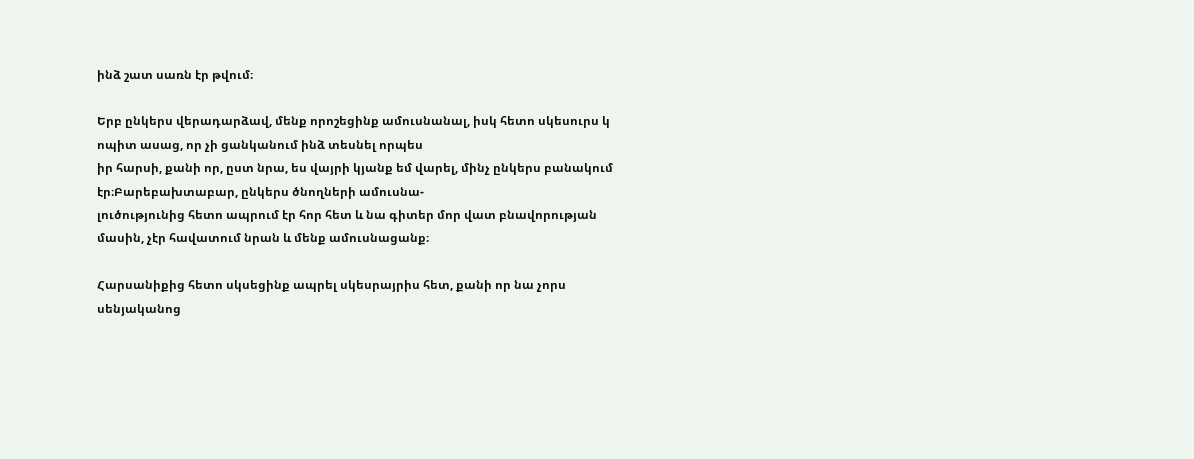ինձ շատ սառն էր թվում։

Երբ ընկերս վերադարձավ, մենք որոշեցինք ամուսնանալ, իսկ հետո սկեսուրս կ ոպիտ ասաց, որ չի ցանկանում ինձ տեսնել որպես
իր հարսի, քանի որ, ըստ նրա, ես վայրի կյանք եմ վարել, մինչ ընկերս բանակում էր։Բարեբախտաբար, ընկերս ծնողների ամուսնա-
լուծությունից հետո ապրում էր հոր հետ և նա գիտեր մոր վատ բնավորության մասին, չէր հավատում նրան և մենք ամուսնացանք։

Հարսանիքից հետո սկսեցինք ապրել սկեսրայրիս հետ, քանի որ նա չորս սենյականոց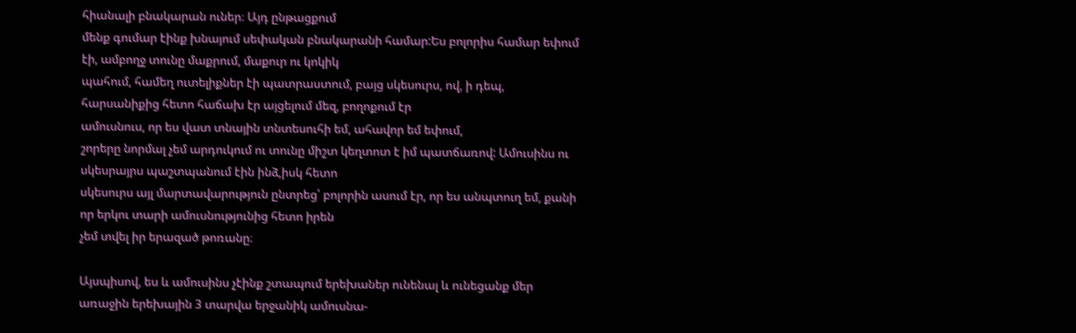հիանալի բնակարան ուներ։ Այդ ընթացքում
մենք գումար էինք խնայում սեփական բնակարանի համար:Ես բոլորիս համար եփում էի, ամբողջ տունը մաքրում, մաքուր ու կոկիկ
պահում, համեղ ուտելիքներ էի պատրաստում, բայց սկեսուրս, ով, ի դեպ, հարսանիքից հետո հաճախ էր այցելում մեզ, բողոքում էր
ամուսնուս, որ ես վատ տնային տնտեսուհի եմ, ահավոր եմ եփում,
շորերը նորմալ չեմ արդուկում ու տունը միշտ կեղտոտ է իմ պատճառով: Ամուսինս ու սկեսրայրս պաշտպանում էին ինձ,իսկ հետո
սկեսուրս այլ մարտավարություն ընտրեց՝ բոլորին ասում էր, որ ես անպտուղ եմ, քանի որ երկու տարի ամուսնությունից հետո իրեն
չեմ տվել իր երազած թոռանը։

Այսպիսով, ես և ամուսինս չէինք շտապում երեխաներ ունենալ և ունեցանք մեր առաջին երեխային 3 տարվա երջանիկ ամուսնա-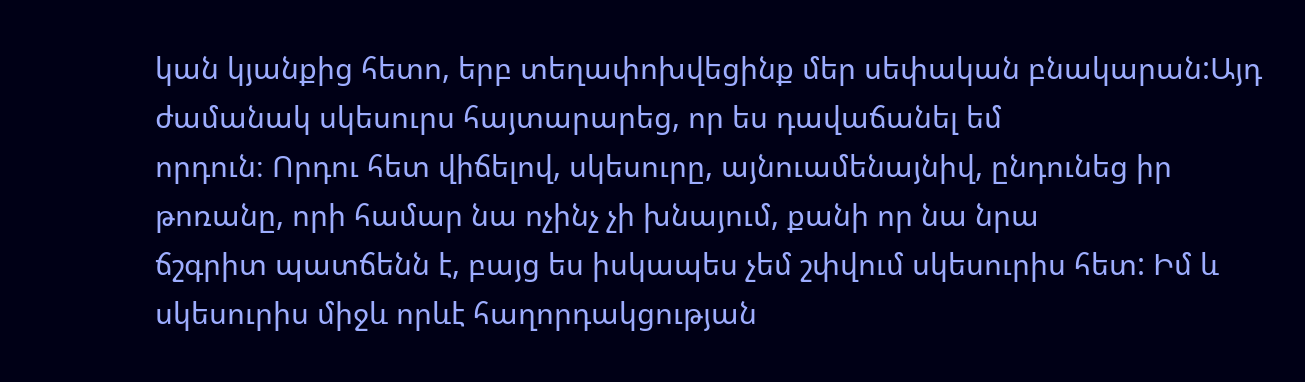կան կյանքից հետո, երբ տեղափոխվեցինք մեր սեփական բնակարան:Այդ ժամանակ սկեսուրս հայտարարեց, որ ես դավաճանել եմ
որդուն։ Որդու հետ վիճելով, սկեսուրը, այնուամենայնիվ, ընդունեց իր թոռանը, որի համար նա ոչինչ չի խնայում, քանի որ նա նրա
ճշգրիտ պատճենն է, բայց ես իսկապես չեմ շփվում սկեսուրիս հետ: Իմ և սկեսուրիս միջև որևէ հաղորդակցության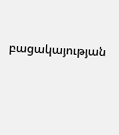բացակայության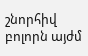շնորհիվ բոլորն այժմ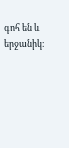գոհ են և երջանիկ։